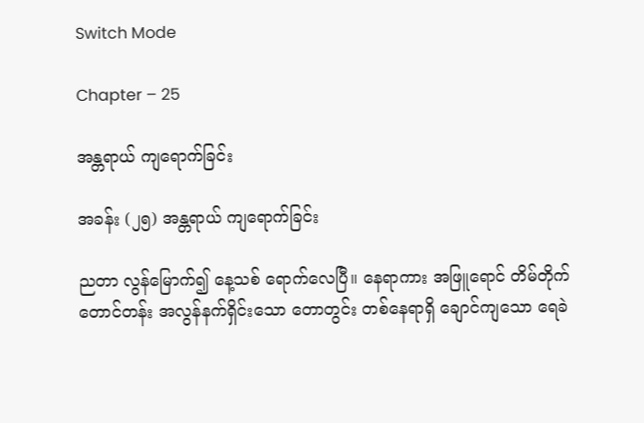Switch Mode

Chapter – 25

အန္တရာယ် ကျရောက်ခြင်း

အခန်း (၂၅) အန္တရာယ် ကျရောက်ခြင်း

ညတာ လွန်မြောက်၍ နေ့သစ် ရောက်လေပြီ။ နေရာကား အဖြူရောင် တိမ်တိုက် တောင်တန်း အလွန်နက်ရှိင်းသော တောတွင်း တစ်နေရာရှိ ချောင်ကျသော ရေခဲ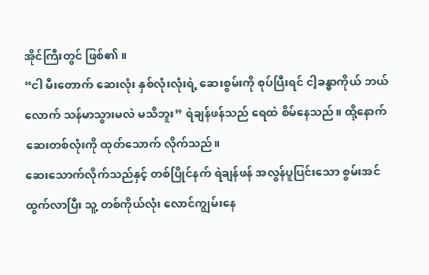အိုင်ကြီးတွင် ဖြစ်၏။
“ငါ မီးတောက် ဆေးလုံး နှစ်လုံးလုံးရဲ့ ဆေးစွမ်းကို စုပ်ပြီးရင် ငါ့ခန္ဓာကိုယ် ဘယ်လောက် သန်မာသွားမလဲ မသိဘူး” ရဲချန်ဖန်သည် ရေထဲ စိမ်နေသည်။ ထို့နောက် ဆေးတစ်လုံးကို ထုတ်သောက် လိုက်သည်။
ဆေးသောက်လိုက်သည်နှင့် တစ်ပြိုင်နက် ရဲချန်ဖန် အလွန်ပူပြင်းသော စွမ်းအင် ထွက်လာပြီး သူ့ တစ်ကိုယ်လုံး လောင်ကျွမ်းနေ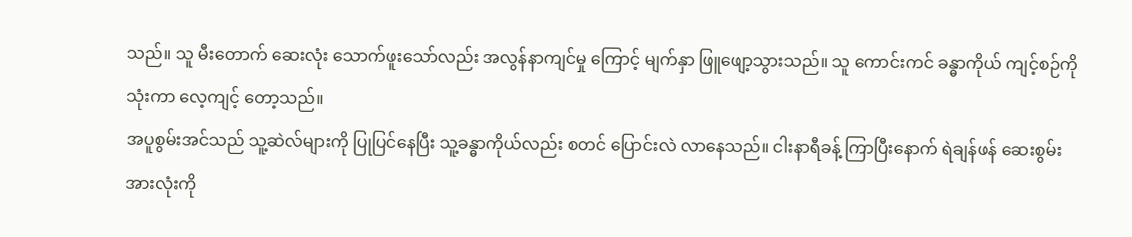သည်။ သူ မီးတောက် ဆေးလုံး သောက်ဖူးသော်လည်း အလွန်နာကျင်မှု ကြောင့် မျက်နှာ ဖြူဖျော့သွားသည်။ သူ ကောင်းကင် ခန္ဓာကိုယ် ကျင့်စဉ်ကို သုံးကာ လေ့ကျင့် တော့သည်။
အပူစွမ်းအင်သည် သူ့ဆဲလ်များကို ပြုပြင်နေပြီး သူ့ခန္ဓာကိုယ်လည်း စတင် ပြောင်းလဲ လာနေသည်။ ငါးနာရီခန့် ကြာပြီးနောက် ရဲချန်ဖန် ဆေးစွမ်း အားလုံးကို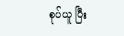စုပ်ယူ ပြီး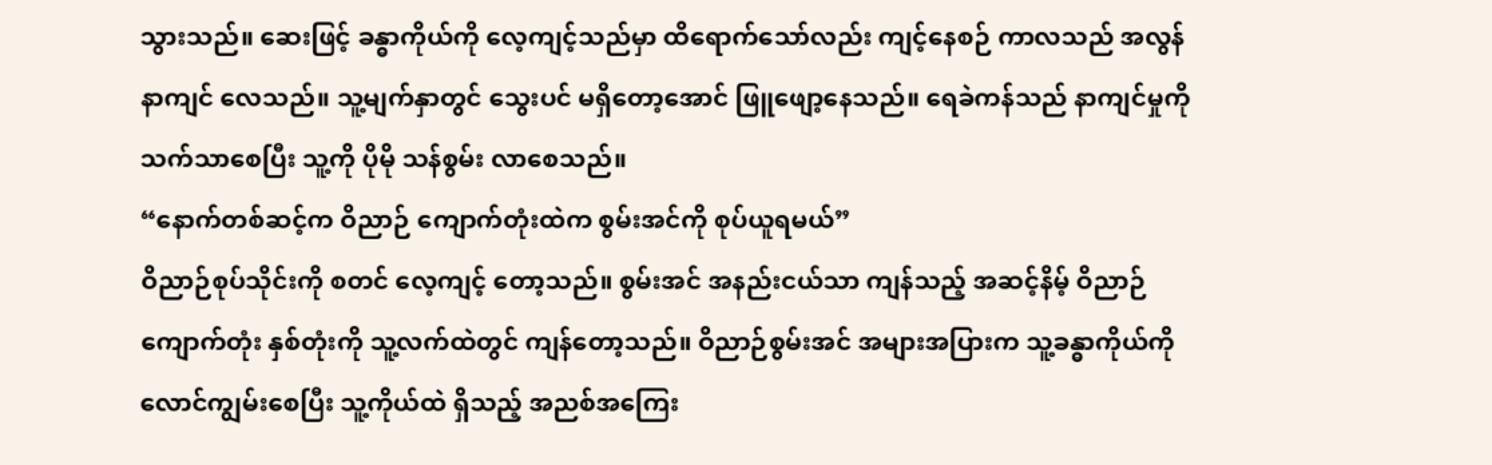သွားသည်။ ဆေးဖြင့် ခန္ဓာကိုယ်ကို လေ့ကျင့်သည်မှာ ထိရောက်သော်လည်း ကျင့်နေစဉ် ကာလသည် အလွန်နာကျင် လေသည်။ သူ့မျက်နှာတွင် သွေးပင် မရှိတော့အောင် ဖြူဖျော့နေသည်။ ရေခဲကန်သည် နာကျင်မှုကို သက်သာစေပြီး သူ့ကို ပိုမို သန်စွမ်း လာစေသည်။
“နောက်တစ်ဆင့်က ဝိညာဉ် ကျောက်တုံးထဲက စွမ်းအင်ကို စုပ်ယူရမယ်”
ဝိညာဉ်စုပ်သိုင်းကို စတင် လေ့ကျင့် တော့သည်။ စွမ်းအင် အနည်းငယ်သာ ကျန်သည့် အဆင့်နိမ့် ဝိညာဉ်ကျောက်တုံး နှစ်တုံးကို သူ့လက်ထဲတွင် ကျန်တော့သည်။ ဝိညာဉ်စွမ်းအင် အများအပြားက သူ့ခန္ဓာကိုယ်ကို လောင်ကျွမ်းစေပြီး သူ့ကိုယ်ထဲ ရှိသည့် အညစ်အကြေး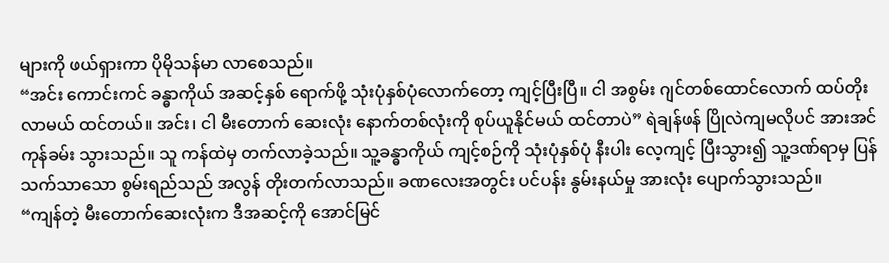များကို ဖယ်ရှားကာ ပိုမိုသန်မာ လာစေသည်။
“အင်း ကောင်းကင် ခန္ဓာကိုယ် အဆင့်နှစ် ရောက်ဖို့ သုံးပုံနှစ်ပုံလောက်တော့ ကျင့်ပြီးပြီ။ ငါ အစွမ်း ဂျင်တစ်ထောင်လောက် ထပ်တိုးလာမယ် ထင်တယ်။ အင်း၊ ငါ မီးတောက် ဆေးလုံး နောက်တစ်လုံးကို စုပ်ယူနိုင်မယ် ထင်တာပဲ” ရဲချန်ဖန် ပြိုလဲကျမလိုပင် အားအင် ကုန်ခမ်း သွားသည်။ သူ ကန်ထဲမှ တက်လာခဲ့သည်။ သူ့ခန္ဓာကိုယ် ကျင့်စဉ်ကို သုံးပုံနှစ်ပုံ နီးပါး လေ့ကျင့် ပြီးသွား၍ သူ့ဒဏ်ရာမှ ပြန်သက်သာသော စွမ်းရည်သည် အလွန် တိုးတက်လာသည်။ ခဏလေးအတွင်း ပင်ပန်း နွမ်းနယ်မှု အားလုံး ပျောက်သွားသည်။
“ကျန်တဲ့ မီးတောက်ဆေးလုံးက ဒီအဆင့်ကို အောင်မြင်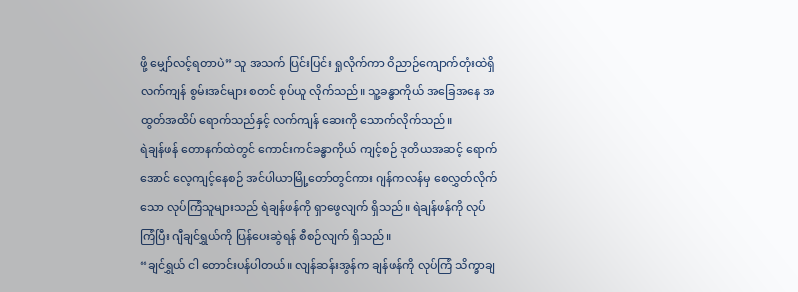ဖို့ မျှော်လင့်ရတာပဲ” သူ အသက် ပြင်းပြင်း ရှုလိုက်ကာ ဝိညာဉ်ကျောက်တုံးထဲရှိ လက်ကျန် စွမ်းအင်များ စတင် စုပ်ယူ လိုက်သည်။ သူ့ခန္ဓာကိုယ် အခြေအနေ အထွတ်အထိပ် ရောက်သည်နှင့် လက်ကျန် ဆေးကို သောက်လိုက်သည်။
ရဲချန်ဖန် တောနက်ထဲတွင် ကောင်းကင်ခန္ဓာကိုယ် ကျင့်စဉ် ဒုတိယအဆင့် ရောက်အောင် လေ့ကျင့်နေစဉ် အင်ပါယာမြို့တော်တွင်ကား ဂျန်ကလန်မှ စေလွှတ်လိုက်သော လုပ်ကြံသူများသည် ရဲချန်ဖန်ကို ရှာဖွေလျက် ရှိသည်။ ရဲချန်ဖန်ကို လုပ်ကြံပြီး ဂျီချင်ရွှယ်ကို ပြန်ပေးဆွဲရန် စီစဉ်လျက် ရှိသည်။
“ချင်ရွှယ် ငါ တောင်းပန်ပါတယ်။ လျန်ဆန်းအွန်က ချန်ဖန်ကို လုပ်ကြံ သိက္ခာချ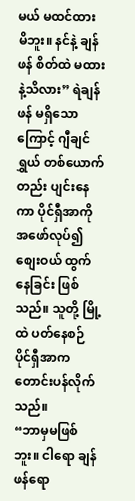မယ် မထင်ထား မိဘူး။ နင်နဲ့ ချန်ဖန် စိတ်ထဲ မထားနဲ့သိလား” ရဲချန်ဖန် မရှိသောကြောင့် ဂျီချင်ရွှယ် တစ်ယောက်တည်း ပျင်းနေကာ ပိုင်ရှီအာကို အဖော်လုပ်၍ စျေးဝယ် ထွက်နေခြင်း ဖြစ်သည်။ သူတို့ မြို့ထဲ ပတ်နေစဉ် ပိုင်ရှီအာက တောင်းပန်လိုက်သည်။
“ဘာမှမဖြစ်ဘူး။ ငါရော ချန်ဖန်ရော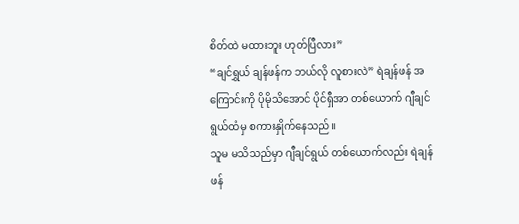စိတ်ထဲ မထားဘူး ဟုတ်ပြီလား”
“ချင်ရွှယ် ချန်ဖန်က ဘယ်လို လူစားလဲ” ရဲချန်ဖန် အကြောင်းကို ပိုမိုသိအောင် ပိုင်ရှီအာ တစ်ယောက် ဂျီချင်ရွယ်ထံမှ စကားနှိုက်နေသည်။
သူမ မသိသည်မှာ ဂျီချင်ရွယ် တစ်ယောက်လည်း ရဲချန်ဖန်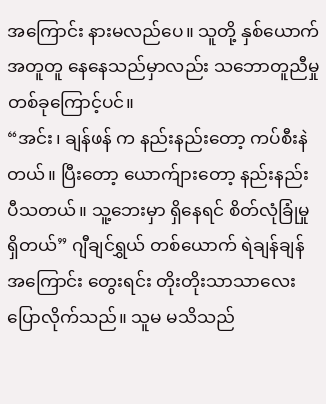အကြောင်း နားမလည်ပေ။ သူတို့ နှစ်ယောက် အတူတူ နေနေသည်မှာလည်း သဘောတူညီမှု တစ်ခုကြောင့်ပင်။
“အင်း၊ ချန်ဖန် က နည်းနည်းတော့ ကပ်စီးနဲတယ်။ ပြီးတော့ ယောက်ျားတော့ နည်းနည်း ပီသတယ်။ သူ့ဘေးမှာ ရှိနေရင် စိတ်လုံခြုံမှု ရှိတယ်” ဂျီချင်ရွှယ် တစ်ယောက် ရဲချန်ချန်အကြောင်း တွေးရင်း တိုးတိုးသာသာလေး ပြောလိုက်သည်။ သူမ မသိသည်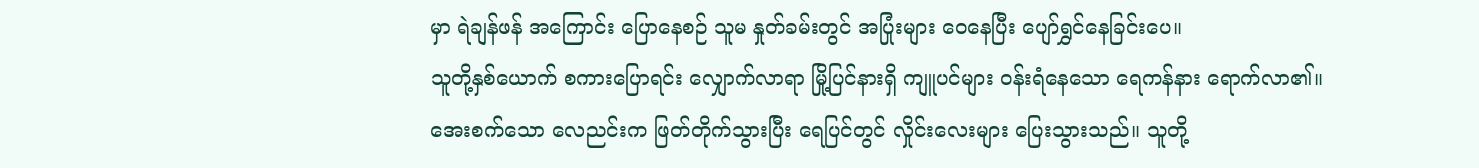မှာ ရဲချန်ဖန် အကြောင်း ပြောနေစဉ် သူမ နှုတ်ခမ်းတွင် အပြုံးများ ဝေနေပြီး ပျော်ရွှင်နေခြင်းပေ။
သူတို့နှစ်ယောက် စကားပြောရင်း လျှောက်လာရာ မြို့ပြင်နားရှိ ကျူပင်များ ဝန်းရံနေသော ရေကန်နား ရောက်လာ၏။
အေးစက်သော လေညင်းက ဖြတ်တိုက်သွားပြီး ရေပြင်တွင် လှိုင်းလေးများ ပြေးသွားသည်။ သူတို့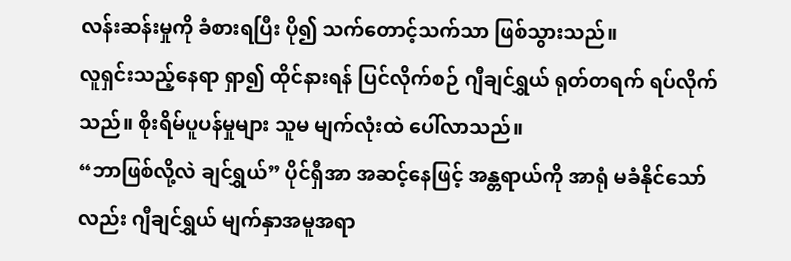လန်းဆန်းမှုကို ခံစားရပြီး ပို၍ သက်တောင့်သက်သာ ဖြစ်သွားသည်။
လူရှင်းသည့်နေရာ ရှာ၍ ထိုင်နားရန် ပြင်လိုက်စဉ် ဂျီချင်ရွှယ် ရုတ်တရက် ရပ်လိုက်သည်။ စိုးရိမ်ပူပန်မှုများ သူမ မျက်လုံးထဲ ပေါ်လာသည်။
“ဘာဖြစ်လို့လဲ ချင်ရွှယ်” ပိုင်ရှီအာ အဆင့်နေဖြင့် အန္တရာယ်ကို အာရုံ မခံနိုင်သော်လည်း ဂျီချင်ရွှယ် မျက်နှာအမူအရာ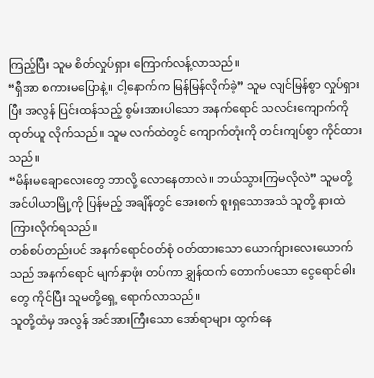ကြည့်ပြီး သူမ စိတ်လှုပ်ရှား ကြောက်လန့်လာသည်။
“ရှီအာ စကားမပြောနဲ့။ ငါ့နောက်က မြန်မြန်လိုက်ခဲ့” သူမ လျင်မြန်စွာ လှုပ်ရှားပြီး အလွန် ပြင်းထန်သည့် စွမ်းအားပါသော အနက်ရောင် သလင်းကျောက်ကို ထုတ်ယူ လိုက်သည်။ သူမ လက်ထဲတွင် ကျောက်တုံးကို တင်းကျပ်စွာ ကိုင်ထားသည်။
“မိန်းမချောလေးတွေ ဘာလို့ လောနေတာလဲ။ ဘယ်သွားကြမလိုလဲ” သူမတို့ အင်ပါယာမြို့ကို ပြန်မည့် အချိန်တွင် အေးစက် စူးရှသောအသံ သူတို့ နားထဲ ကြားလိုက်ရသည်။
တစ်စပ်တည်းပင် အနက်ရောင်ဝတ်စုံ ဝတ်ထားသော ယောက်ျားလေးယောက်သည် အနက်ရောင် မျက်နှာဖုံး တပ်ကာ ချွှန်ထက် တောက်ပသော ငွေရောင်ဓါးတွေ ကိုင်ပြီး သူမတို့ရှေ့ ရောက်လာသည်။
သူတို့ထံမှ အလွန် အင်အားကြီးသော အော်ရာများ ထွက်နေ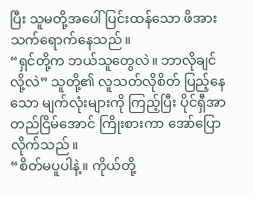ပြီး သူမတို့အပေါ် ပြင်းထန်သော ဖိအား သက်ရောက်နေသည်။
“ရှင်တို့က ဘယ်သူတွေလဲ။ ဘာလိုချင်လို့လဲ” သူတို့၏ လူသတ်လိုစိတ် ပြည့်နေသော မျက်လုံးများကို ကြည့်ပြီး ပိုင်ရှီအာ တည်ငြိမ်အောင် ကြိုးစားကာ အော်ပြောလိုက်သည်။
“စိတ်မပူပါနဲ့။ ကိုယ်တို့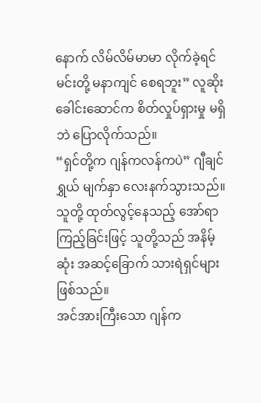နောက် လိမ်လိမ်မာမာ လိုက်ခဲ့ရင် မင်းတို့ မနာကျင် စေရဘူး” လူဆိုး ခေါင်းဆောင်က စိတ်လှုပ်ရှားမှု မရှိဘဲ ပြောလိုက်သည်။
“ရှင်တို့က ဂျန်ကလန်ကပဲ” ဂျီချင်ရွှယ် မျက်နှာ လေးနက်သွားသည်။ သူတို့ ထုတ်လွင့်နေသည့် အော်ရာ ကြည့်ခြင်းဖြင့် သူတို့သည် အနိမ့်ဆုံး အဆင့်ခြောက် သားရဲရှင်များ ဖြစ်သည်။
အင်အားကြီးသော ဂျန်က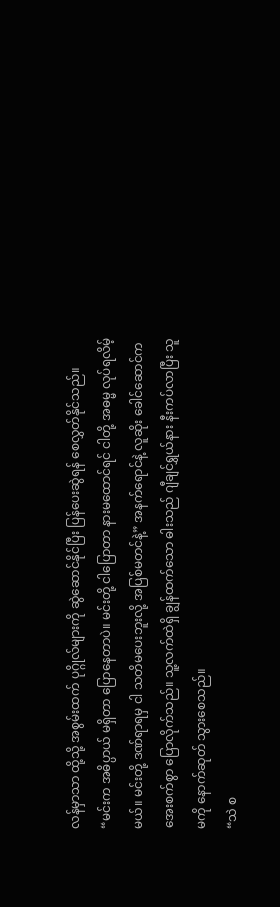လန်မှာသာ ထို့သို့ အစွမ်းထက် ပုဂ္ဂိုလ်များကို ဆွဲဆောင်နိုင်ပြီး ပြန်ပေးဆွဲရန် စေလွှတ်နိုင်သည်။
“မင်းက အဓိပ္ပာယ် မရှိတာ ပြောနေတာပဲ။ မင်းတို့ ငါပြောတာ နားမထောင်ရင် ငါတို့ အဓမ္မ လုပ်ရလိမ့်မယ်။ မင်းတို့ ဒဏ်ရာရမှ ငါ သတိမပေးဘူးလို့ အပြစ်မတင်နဲ့” အနက်ရောင်နဲ့ လူဆိုး ခေါင်ဆောင်က အေးစက်စွာ ပြောလိုက်သည်။ သူ့လက်ထဲရှိ ချွန်ထက်သော ဓါးသည် ဂျီချင်ရွှယ်နား နီးကပ်လာပြီး သူမကို နောက်ဆုတ် သွားစေသည်။
“သဲ စ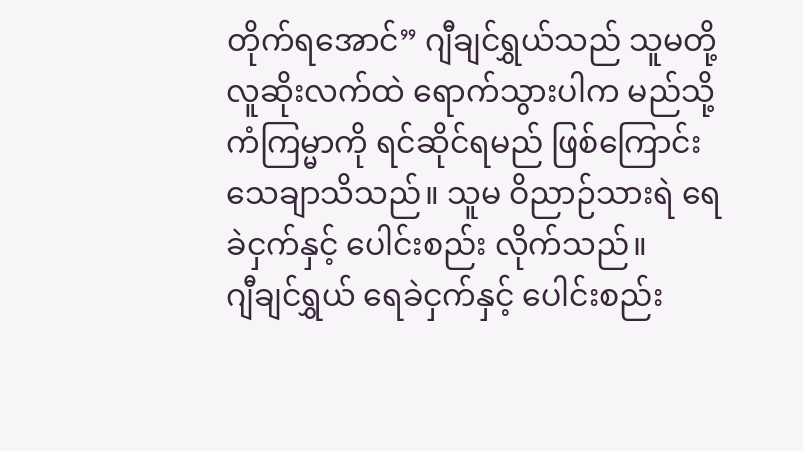တိုက်ရအောင်” ဂျီချင်ရွှယ်သည် သူမတို့ လူဆိုးလက်ထဲ ရောက်သွားပါက မည်သို့ ကံကြမ္မာကို ရင်ဆိုင်ရမည် ဖြစ်ကြောင်း သေချာသိသည်။ သူမ ဝိညာဉ်သားရဲ ရေခဲငှက်နှင့် ပေါင်းစည်း လိုက်သည်။
ဂျီချင်ရွှယ် ရေခဲငှက်နှင့် ပေါင်းစည်း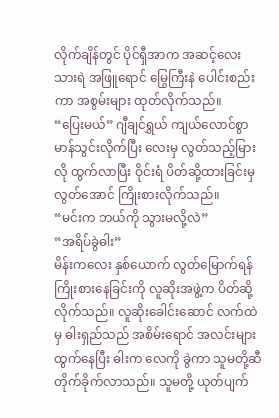လိုက်ချိန်တွင် ပိုင်ရှီအာက အဆင့်လေး သားရဲ အဖြူရောင် မြွေကြီးနဲ ပေါင်းစည်းကာ အစွမ်းများ ထုတ်လိုက်သည်။
“ပြေးမယ်” ဂျီချင်ရွှယ် ကျယ်လောင်စွာ မာန်သွင်းလိုက်ပြီး လေးမှ လွတ်သည့်မြားလို ထွက်လာပြီး ဝိုင်းရံ ပိတ်ဆို့ထားခြင်းမှ လွတ်အောင် ကြိုးစားလိုက်သည်။
“မင်းက ဘယ်ကို သွားမလို့လဲ”
“အရိပ်ခွဲဓါး”
မိန်းကလေး နှစ်ယောက် လွတ်မြောက်ရန် ကြိုးစားနေခြင်းကို လူဆိုးအဖွဲ့က ပိတ်ဆို့ လိုက်သည်။ လူဆိုးခေါင်းဆောင် လက်ထဲမှ ဓါးရှည်သည် အစိမ်းရောင် အလင်းများ ထွက်နေပြီး ဓါးက လေကို ခွဲကာ သူမတို့ဆီ တိုက်ခိုက်လာသည်။ သူမတို့ ယုတ်ပျက်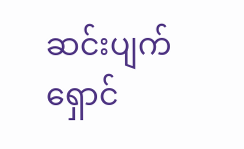ဆင်းပျက် ရှောင်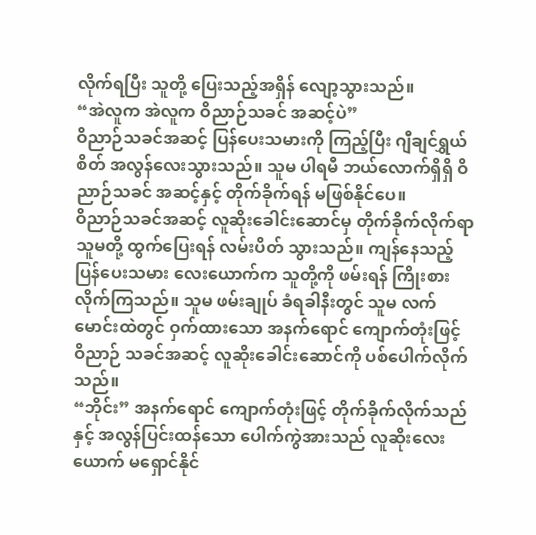လိုက်ရပြီး သူတို့ ပြေးသည့်အရှိန် လျော့သွားသည်။
“အဲလူက အဲလူက ဝိညာဉ်သခင် အဆင့်ပဲ”
ဝိညာဉ်သခင်အဆင့် ပြန်ပေးသမားကို ကြည့်ပြီး ဂျီချင်ရွှယ် စိတ် အလွန်လေးသွားသည်။ သူမ ပါရမီ ဘယ်လောက်ရှိရှိ ဝိညာဉ်သခင် အဆင့်နှင့် တိုက်ခိုက်ရန် မဖြစ်နိုင်ပေ။
ဝိညာဉ်သခင်အဆင့် လူဆိုးခေါင်းဆောင်မှ တိုက်ခိုက်လိုက်ရာ သူမတို့ ထွက်ပြေးရန် လမ်းပိတ် သွားသည်။ ကျန်နေသည့် ပြန်ပေးသမား လေးယောက်က သူတို့ကို ဖမ်းရန် ကြိုးစား လိုက်ကြသည်။ သူမ ဖမ်းချုပ် ခံရခါနီးတွင် သူမ လက်မောင်းထဲတွင် ဝှက်ထားသော အနက်ရောင် ကျောက်တုံးဖြင့် ဝိညာဉ် သခင်အဆင့် လူဆိုးခေါင်းဆောင်ကို ပစ်ပေါက်လိုက်သည်။
“ဘိုင်း” အနက်ရောင် ကျောက်တုံးဖြင့် တိုက်ခိုက်လိုက်သည်နှင့် အလွန်ပြင်းထန်သော ပေါက်ကွဲအားသည် လူဆိုးလေးယောက် မရှောင်နိုင်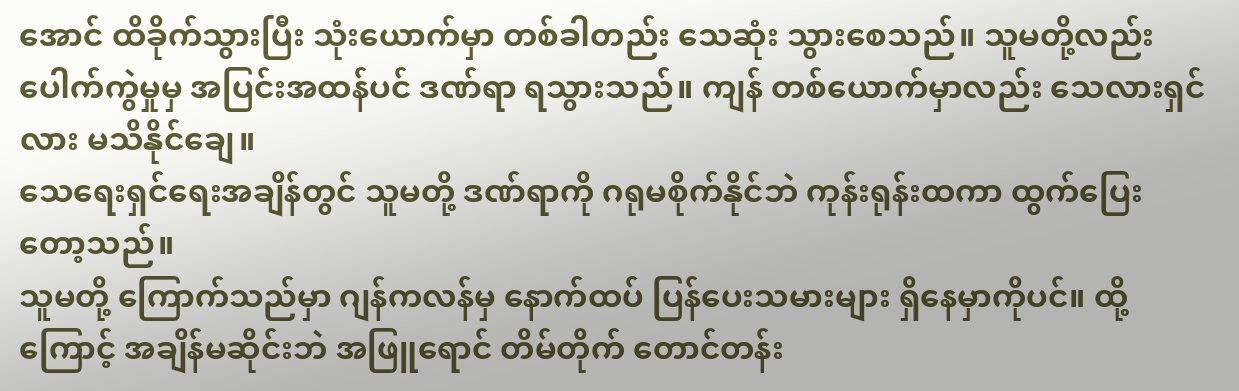အောင် ထိခိုက်သွားပြီး သုံးယောက်မှာ တစ်ခါတည်း သေဆုံး သွားစေသည်။ သူမတို့လည်း ပေါက်ကွဲမှုမှ အပြင်းအထန်ပင် ဒဏ်ရာ ရသွားသည်။ ကျန် တစ်ယောက်မှာလည်း သေလားရှင်လား မသိနိုင်ချေ။
သေရေးရှင်ရေးအချိန်တွင် သူမတို့ ဒဏ်ရာကို ဂရုမစိုက်နိုင်ဘဲ ကုန်းရုန်းထကာ ထွက်ပြေး တော့သည်။
သူမတို့ ကြောက်သည်မှာ ဂျန်ကလန်မှ နောက်ထပ် ပြန်ပေးသမားများ ရှိနေမှာကိုပင်။ ထို့ကြောင့် အချိန်မဆိုင်းဘဲ အဖြူရောင် တိမ်တိုက် တောင်တန်း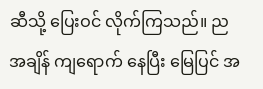ဆီသို့ ပြေးဝင် လိုက်ကြသည်။ ညအချိန် ကျရောက် နေပြီး မြေပြင် အ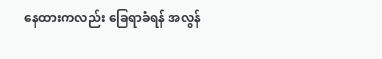နေထားကလည်း ခြေရာခံရန် အလွန်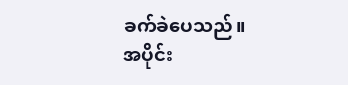ခက်ခဲပေသည်။
အပိုင်း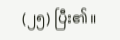(၂၅) ပြီး၏။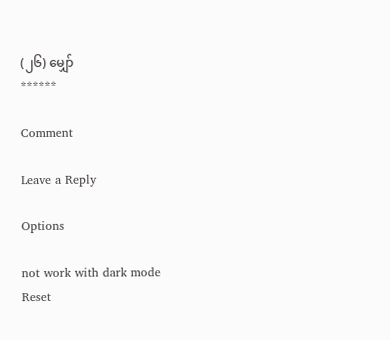(၂၆) မျှော်
******

Comment

Leave a Reply

Options

not work with dark mode
Reset